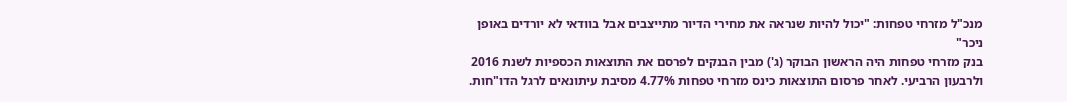מנכ"ל מזרחי טפחות: "יכול להיות שנראה את מחירי הדיור מתייצבים אבל בוודאי לא יורדים באופן ניכר"
בנק מזרחי טפחות היה הראשון הבוקר (ג') מבין הבנקים לפרסם את התוצאות הכספיות לשנת 2016 ולרבעון הרביעי. לאחר פרסום התוצאות כינס מזרחי טפחות 4.77% מסיבת עיתונאים לרגל הדו"חות.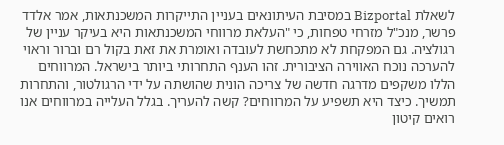לשאלת Bizportal במסיבת העיתונאים בעניין התייקרות המשכנתאות, אמר אלדד פרשר, מנכ"ל מזרחי טפחות, כי "העלאת מרווחי המשכנתאות היא בעיקר עניין של רגולציה. גם המפקחת לא מתכחשת לעובדה ואומרת את זאת בקול רם וברור וראוי להערכה נוכח האווירה הציבורית. זהו הענף התחרותי ביותר בישראל. המרווחים הללו משקפים מדרגה חדשה של צריכה הונית שהושתה על ידי הרגולטור, והתחרות תמשיך. כיצד היא תשפיע על המרווחים? קשה להעריך. בגלל העלייה במרווחים אנו רואים קיטון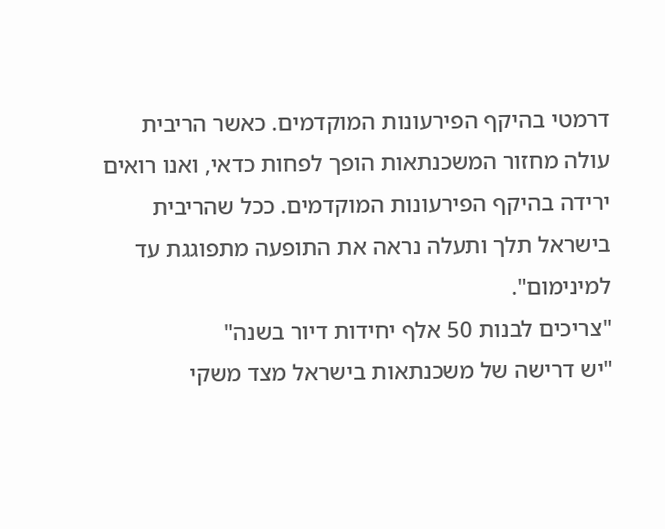דרמטי בהיקף הפירעונות המוקדמים. כאשר הריבית עולה מחזור המשכנתאות הופך לפחות כדאי, ואנו רואים ירידה בהיקף הפירעונות המוקדמים. ככל שהריבית בישראל תלך ותעלה נראה את התופעה מתפוגגת עד למינימום".
"צריכים לבנות 50 אלף יחידות דיור בשנה"
"יש דרישה של משכנתאות בישראל מצד משקי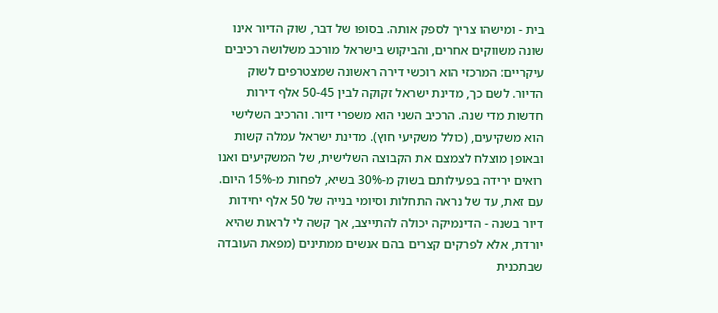בית - ומישהו צריך לספק אותה. בסופו של דבר, שוק הדיור אינו שונה משווקים אחרים, והביקוש בישראל מורכב משלושה רכיבים עיקריים: המרכזי הוא רוכשי דירה ראשונה שמצטרפים לשוק הדיור. לשם כך, מדינת ישראל זקוקה לבין 50-45 אלף דירות חדשות מדי שנה. הרכיב השני הוא משפרי דיור. והרכיב השלישי הוא משקיעים, (כולל משקיעי חוץ). מדינת ישראל עמלה קשות ובאופן מוצלח לצמצם את הקבוצה השלישית, של המשקיעים ואנו רואים ירידה בפעילותם בשוק מ-30% בשיא, לפחות מ-15% היום. עם זאת, עד של נראה התחלות וסיומי בנייה של 50 אלף יחידות דיור בשנה - הדינמיקה יכולה להתייצב, אך קשה לי לראות שהיא יורדת, אלא לפרקים קצרים בהם אנשים ממתינים (מפאת העובדה שבתכנית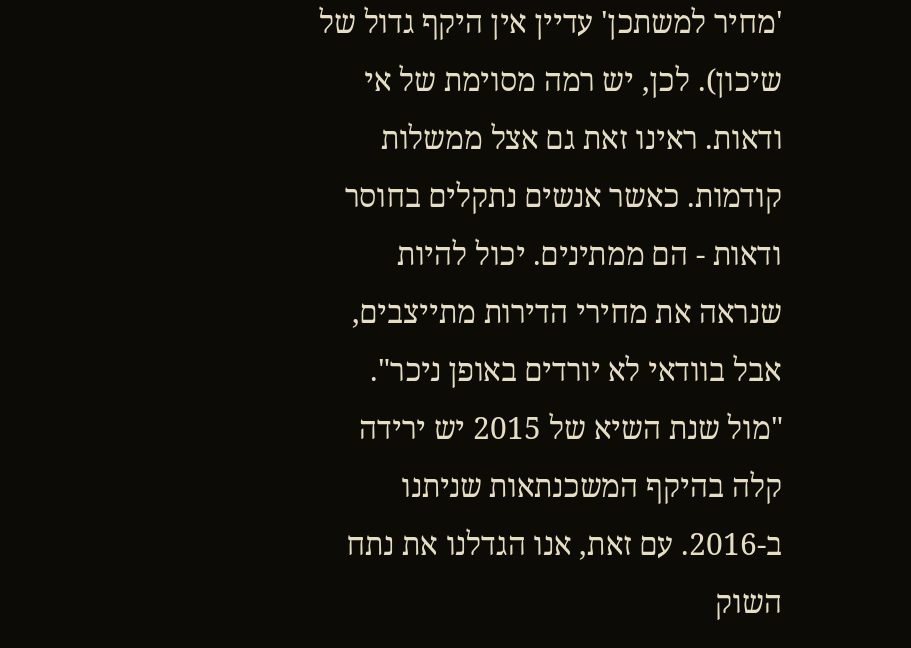'מחיר למשתכן' עדיין אין היקף גדול של שיכון). לכן, יש רמה מסוימת של אי ודאות. ראינו זאת גם אצל ממשלות קודמות. כאשר אנשים נתקלים בחוסר ודאות - הם ממתינים. יכול להיות שנראה את מחירי הדירות מתייצבים, אבל בוודאי לא יורדים באופן ניכר".
"מול שנת השיא של 2015 יש ירידה קלה בהיקף המשכנתאות שניתנו ב-2016. עם זאת, אנו הגדלנו את נתח השוק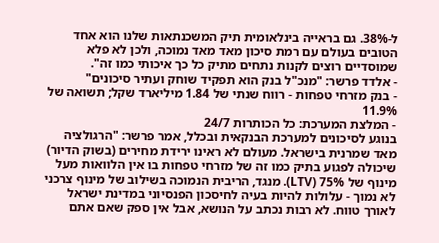ל-38%. גם בראייה בינלאומית תיק המשכנתאות שלנו הוא אחד הטובים בעולם עם רמת סיכון מאד מאד נמוכה, ולכן לא פלא שמוסדיים רוצים לקנות נתחים מתיק כל כך איכותי כמו זה".
- אלדד פרשר: "מנכ"ל בנק הוא תפקיד שוחק ועתיר סיכונים"
- בנק מזרחי טפחות - רווח שנתי של 1.84 מיליארד שקל; תשואה של 11.9%
- המלצת המערכת: כל הכותרות 24/7
בנוגע לסיכונים למערכת הבנקאית ובכלל, אמר פרשר: "הרגולציה מאד שמרנית בישראל. מעולם לא ראינו ירידת מחירים (בשוק הדיור) שיכולה לפגוע בתיק כמו זה של מזרחי טפחות בו אין הלוואות מעל מינוף של 75% (LTV). מנגד, הריבית הנמוכה בשילוב של מינוף צרכני לא נמוך - עלולות להיות בעיה לחיסכון הפנסיוני במדינת ישראל לאורך טווח. לא רבות נכתב על הנושא, אבל אין ספק שאם אתם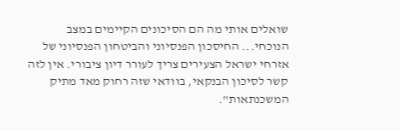שואלים אותי מה הם הסיכונים הקיימים במצב הנוכחי... החיסכון הפנסיוני והביטחון הפנסיוני של אזרחי ישראל הצעירים צריך לעורר דיון ציבורי. אין לזה קשר לסיכון הבנקאי, בוודאי שזה רחוק מאד מתיק המשכנתאות".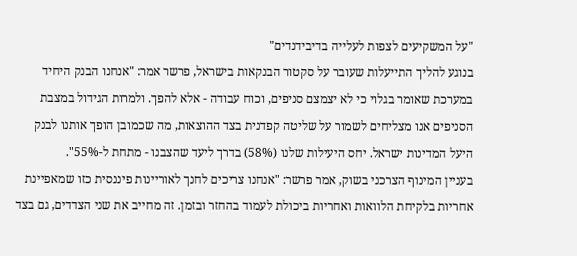"על המשקיעים לצפות לעלייה בדיבידנדים"
בנוגע להליך התייעלות שעובר על סקטור הבנקאות בישראל, פרשר אמר: "אנחנו הבנק היחיד במערכת שאומר בגלוי כי לא יצמצם סניפים, וכוח עבודה - אלא להפך. ולמרות הגידול במצבת הסניפים אנו מצליחים לשמור על שליטה קפדנית בצד ההוצאות, מה שכמובן הופך אותנו לבנק היעל המדינות ישראל. יחס היעילות שלנו (58%) בדרך ליעד שהצבנו - מתחת ל-55%".
בעניין המינוף הצרכני בשוק, אמר פרשר: "אנחנו צריכים לחנך לאוריינות פיננסית כזו שמאפיינת אחריות בלקיחת הלוואות ואחריות ביכולת לעמוד בהחזר ובזמן. זה מחייב את שני הצדדים, גם בצד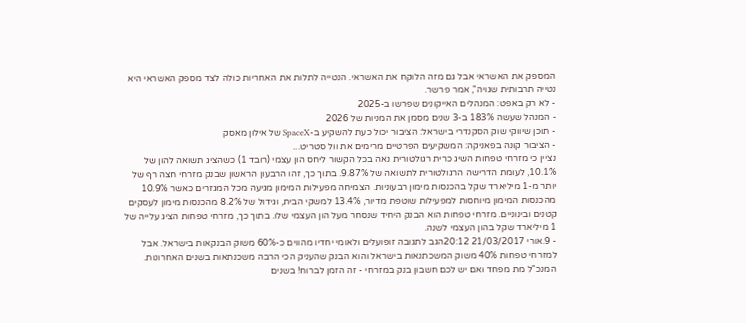המספק את האשראי אבל גם מזה הלוקח את האשראי. הנטייה לתלות את האחריות כולה לצד מספק האשראי היא נטייה תרבותית שגויה", אמר פרשר.
- לא רק באפט: המנהלים האייקונים שפרשו ב-2025
- המנהל שעשה 183% ב-3 שנים מסמן את המניות של 2026
- תוכן שיווקי שוק הסקנדרי בישראל: הציבור יכול כעת להשקיע ב-SpaceX של אילון מאסק
- הציבור קונה בפאניקה: המשקיעים הפרטיים מרימים את וול סטריט...
נציין כי מזרחי טפחות השיג כרית רגולטורית נאה בכל הקשור ליחס הון עצמי (רובד 1) כשהציג תשואה להון של 10.1%, לעומת הדרישה הרגולטורית לתשואה של 9.87%. בתוך כך, זהו הרבעון הראשון שבנק מזרחי חצה רף של יותר מ-1 מיליארד שקל בהכנסות מימון רבעוניות. הצמיחה מפעילות המימון מגיעה מכל המגזרים כאשר 10.9% מהכנסות המימון מיוחסות למפעילות שוטפת מדיור, 13.4% למשקי הבית, וגידול של 8.2% מהכנסות מימון לעסקים קטנים ובינוניים. מזרחי טפחות הוא הבנק היחיד שנסחר מעל הון העצמי שלו. בתוך כך, מזרחי טפחות הציג עלייה של 1 מיליארד שקל בהון העצמי לשנה.
- 9.אורי 21/03/2017 20:12הגב לתגובה זופועלים ולאומי יחדיו מהווים כ-60% משוק הבנקאות בישראל. אבל למזרחי טפחות 40% משוק המשכתנאות בישראל והוא הבנק שהעניק הכי הרבה משכנתאות בשנים האחרונות. המנכ"ל מת מפחד ואם יש לכם חשבון בנק במזרחי - זה הזמן לברוח! בשנים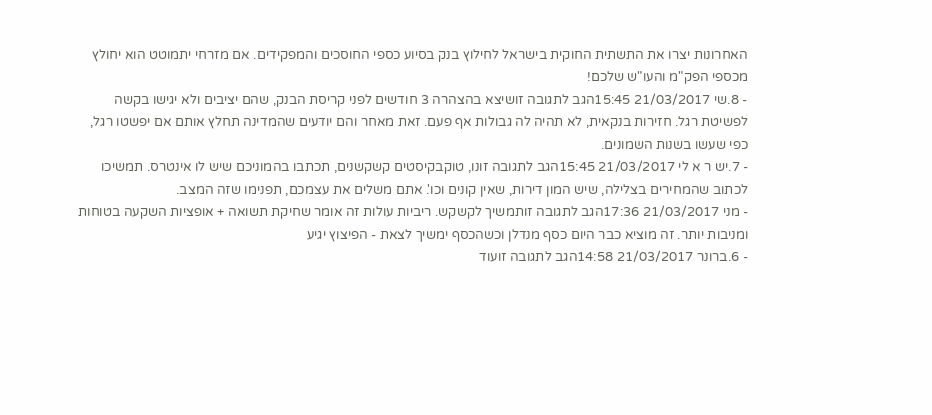האחרונות יצרו את התשתית החוקית בישראל לחילוץ בנק בסיוע כספי החוסכים והמפקידים. אם מזרחי יתמוטט הוא יחולץ מכספי הפק"מ והעו"ש שלכם!
- 8.שי 21/03/2017 15:45הגב לתגובה זושיצא בהצהרה 3 חודשים לפני קריסת הבנק, שהם יציבים ולא יגישו בקשה לפשיטת רגל. חזירות בנקאית, לא תהיה לה גבולות אף פעם. זאת מאחר והם יודעים שהמדינה תחלץ אותם אם יפשטו רגל, כפי שעשו בשנות השמונים.
- 7.יש ר א לי 21/03/2017 15:45הגב לתגובה זונו, טוקבקיסטים קשקשנים, תכתבו בהמוניכם שיש לו אינטרס. תמשיכו לכתוב שהמחירים בצלילה, שיש המון דירות, שאין קונים וכו'. אתם משלים את עצמכם, תפנימו שזה המצב.
- מני 21/03/2017 17:36הגב לתגובה זותמשיך לקשקש. ריביות עולות זה אומר שחיקת תשואה + אופציות השקעה בטוחות ומניבות יותר. זה מוציא כבר היום כסף מנדלן וכשהכסף ימשיך לצאת - הפיצוץ יגיע
- 6.ברונר 21/03/2017 14:58הגב לתגובה זועוד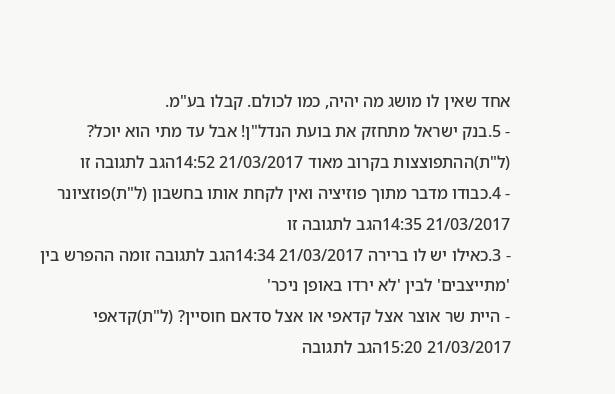אחד שאין לו מושג מה יהיה, כמו לכולם. קבלו בע"מ.
- 5.בנק ישראל מתחזק את בועת הנדל"ן! אבל עד מתי הוא יוכל? (ל"ת)ההתפוצצות בקרוב מאוד 21/03/2017 14:52הגב לתגובה זו
- 4.כבודו מדבר מתוך פוזיציה ואין לקחת אותו בחשבון (ל"ת)פוזציונר 21/03/2017 14:35הגב לתגובה זו
- 3.כאילו יש לו ברירה 21/03/2017 14:34הגב לתגובה זומה ההפרש בין 'מתייצבים' לבין 'לא ירדו באופן ניכר'
- היית שר אוצר אצל קדאפי או אצל סדאם חוסיין? (ל"ת)קדאפי 21/03/2017 15:20הגב לתגובה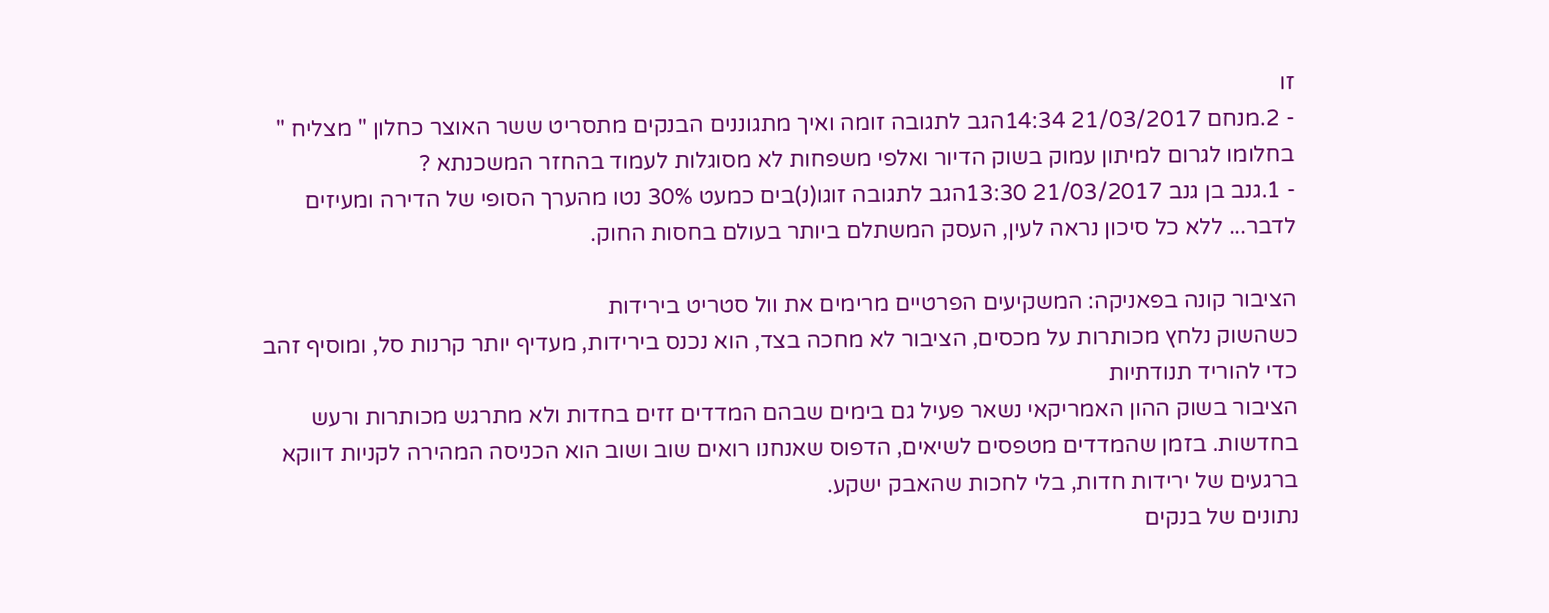זו
- 2.מנחם 21/03/2017 14:34הגב לתגובה זומה ואיך מתגוננים הבנקים מתסריט ששר האוצר כחלון " מצליח " בחלומו לגרום למיתון עמוק בשוק הדיור ואלפי משפחות לא מסוגלות לעמוד בהחזר המשכנתא ?
- 1.גנב בן גנב 21/03/2017 13:30הגב לתגובה זוגו(נ)בים כמעט 30% נטו מהערך הסופי של הדירה ומעיזים לדבר... ללא כל סיכון נראה לעין, העסק המשתלם ביותר בעולם בחסות החוק.

הציבור קונה בפאניקה: המשקיעים הפרטיים מרימים את וול סטריט בירידות
כשהשוק נלחץ מכותרות על מכסים, הציבור לא מחכה בצד, הוא נכנס בירידות, מעדיף יותר קרנות סל, ומוסיף זהב כדי להוריד תנודתיות
הציבור בשוק ההון האמריקאי נשאר פעיל גם בימים שבהם המדדים זזים בחדות ולא מתרגש מכותרות ורעש בחדשות. בזמן שהמדדים מטפסים לשיאים, הדפוס שאנחנו רואים שוב ושוב הוא הכניסה המהירה לקניות דווקא ברגעים של ירידות חדות, בלי לחכות שהאבק ישקע.
נתונים של בנקים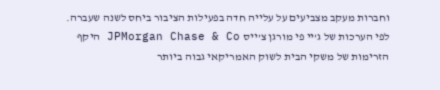וחברות מעקב מצביעים על עלייה חדה בפעילות הציבור ביחס לשנה שעברה. לפי הערכות של ג’יי פי מורגן צ’ייס JPMorgan Chase & Co היקף הזרימות של משקי הבית לשוק האמריקאי גבוה ביותר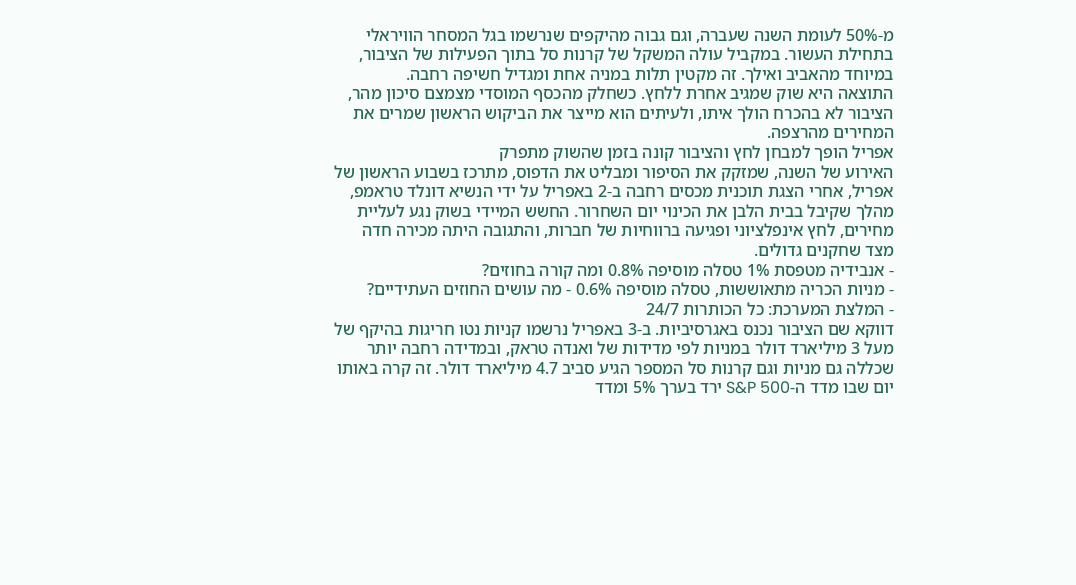מ-50% לעומת השנה שעברה, וגם גבוה מהיקפים שנרשמו בגל המסחר הוויראלי בתחילת העשור. במקביל עולה המשקל של קרנות סל בתוך הפעילות של הציבור, במיוחד מהאביב ואילך. זה מקטין תלות במניה אחת ומגדיל חשיפה רחבה.
התוצאה היא שוק שמגיב אחרת ללחץ. כשחלק מהכסף המוסדי מצמצם סיכון מהר, הציבור לא בהכרח הולך איתו, ולעיתים הוא מייצר את הביקוש הראשון שמרים את המחירים מהרצפה.
אפריל הופך למבחן לחץ והציבור קונה בזמן שהשוק מתפרק
האירוע של השנה, שמזקק את הסיפור ומבליט את הדפוס, מתרכז בשבוע הראשון של אפריל, אחרי הצגת תוכנית מכסים רחבה ב-2 באפריל על ידי הנשיא דונלד טראמפ, מהלך שקיבל בבית הלבן את הכינוי יום השחרור. החשש המיידי בשוק נגע לעליית מחירים, לחץ אינפלציוני ופגיעה ברווחיות של חברות, והתגובה היתה מכירה חדה מצד שחקנים גדולים.
- אנבידיה מטפסת 1% טסלה מוסיפה 0.8% ומה קורה בחוזים?
- מניות הכריה מתאוששות, טסלה מוסיפה 0.6% - מה עושים החוזים העתידיים?
- המלצת המערכת: כל הכותרות 24/7
דווקא שם הציבור נכנס באגרסיביות. ב-3 באפריל נרשמו קניות נטו חריגות בהיקף של מעל 3 מיליארד דולר במניות לפי מדידות של ואנדה טראק, ובמדידה רחבה יותר שכללה גם מניות וגם קרנות סל המספר הגיע סביב 4.7 מיליארד דולר. זה קרה באותו יום שבו מדד ה-S&P 500 ירד בערך 5% ומדד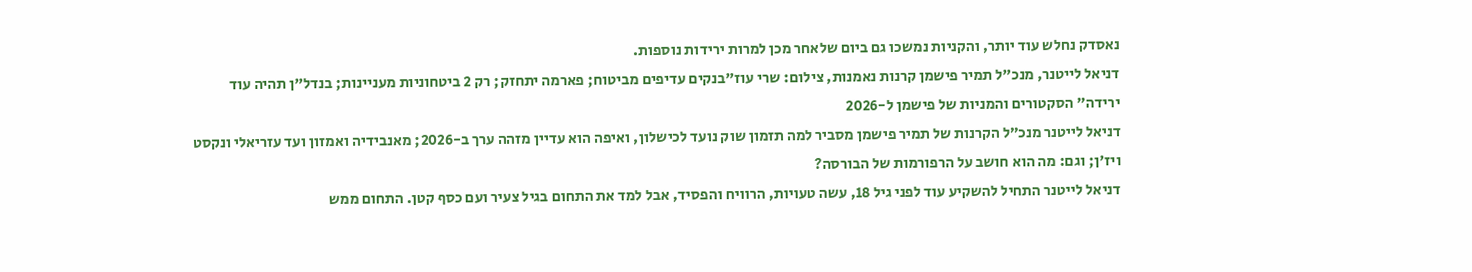נאסדק נחלש עוד יותר, והקניות נמשכו גם ביום שלאחר מכן למרות ירידות נוספות.
דניאל לייטנר, מנכ"ל תמיר פישמן קרנות נאמנות, צילום: שרי עוז"בנקים עדיפים מביטוח; פארמה יתחזק; רק 2 ביטחוניות מעניינות; בנדל"ן תהיה עוד ירידה" הסקטורים והמניות של פישמן ל-2026
דניאל לייטנר מנכ״ל הקרנות של תמיר פישמן מסביר למה תזמון שוק נועד לכישלון, ואיפה הוא עדיין מזהה ערך ב-2026; מאנבידיה ואמזון ועד עזריאלי ונקסט ויז'ן; וגם: מה הוא חושב על הרפורמות של הבורסה?
דניאל לייטנר התחיל להשקיע עוד לפני גיל 18, עשה טעויות, הרוויח והפסיד, אבל למד את התחום בגיל צעיר ועם כסף קטן. התחום ממש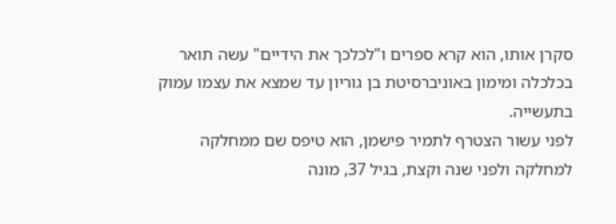סקרן אותו, הוא קרא ספרים ו"לכלכך את הידיים" עשה תואר בכלכלה ומימון באוניברסיטת בן גוריון עד שמצא את עצמו עמוק בתעשייה.
לפני עשור הצטרף לתמיר פישמן, הוא טיפס שם ממחלקה למחלקה ולפני שנה וקצת, בגיל 37, מונה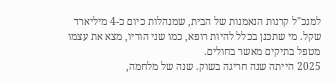למנכ"ל קרנות הנאמנות של הבית, שמנהלות כיום כ-4 מיליארד שקל. מי שתכנן בכלל להיות רופא, כמו שני הוריו, מצא את עצמו מטפל בתיקים מאשר בחולים.
2025 הייתה שנה חריגה בשוק. שנה של מלחמה,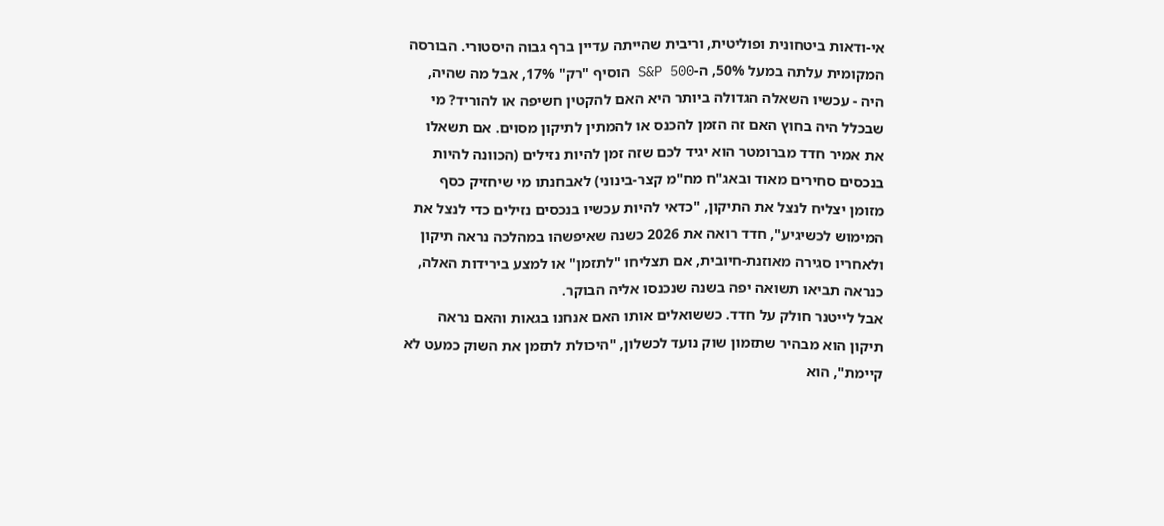אי-ודאות ביטחונית ופוליטית, וריבית שהייתה עדיין ברף גבוה היסטורי. הבורסה המקומית עלתה במעל 50%, ה-S&P 500 הוסיף "רק" 17%, אבל מה שהיה, היה - עכשיו השאלה הגדולה ביותר היא האם להקטין חשיפה או להוריד? מי שבכלל היה בחוץ האם זה הזמן להכנס או להמתין לתיקון מסוים. אם תשאלו את אמיר חדד מברומטר הוא יגיד לכם שזה זמן להיות נזילים (הכוונה להיות בנכסים סחירים מאוד ובאג"ח מח"מ קצר-בינוני) לאבחנתו מי שיחזיק כסף מזומן יצליח לנצל את התיקון, "כדאי להיות עכשיו בנכסים נזילים כדי לנצל את המימוש לכשיגיע", חדד רואה את 2026 כשנה שאיפשהו במהלכה נראה תיקון ולאחריו סגירה מאוזנת-חיובית, אם תצליחו "לתזמן" או למצע בירידות האלה, כנראה תביאו תשואה יפה בשנה שנכנסו אליה הבוקר.
אבל לייטנר חולק על חדד. כששואלים אותו האם אנחנו בגאות והאם נראה תיקון הוא מבהיר שתזמון שוק נועד לכשלון, "היכולת לתזמן את השוק כמעט לא קיימת", הוא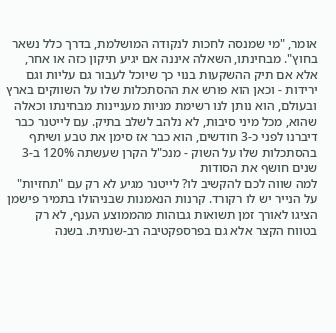אומר, "מי שמנסה לחכות לנקודה המושלמת, בדרך כלל נשאר בחוץ". מבחינתו, השאלה איננה אם יגיע תיקון כזה או אחר, אלא אם תיק ההשקעות בנוי כך שיוכל לעבור גם עליות וגם ירידות - וכאן הוא פורש את ההסתכלות שלו על השווקים בארץ ובעולם, הוא נותן לנו רשימת מניות מעניינות מבחינתו וכאלה שהוא, מכל מיני סיבות, לא נלהב לשלב בתיק. עם לייטנר כבר דיברנו לפני כ-3 חודשים, הוא כבר אז סימן את טבע ושיתף בהסתכלות שלו על השוק - מנכ"ל הקרן שעשתה 120% ב-3 שנים חושף את הסודות
למה שווה לכם להקשיב לו? לייטנר מגיע לא רק עם "תחזיות" על הנייר יש לו רקורד. קרנות הנאמנות שבניהולו בתמיר פישמן הציגו לאורך זמן תשואות גבוהות מהממוצע הענף, לא רק בטווח הקצר אלא גם בפרספקטיבה רב-שנתית. בשנה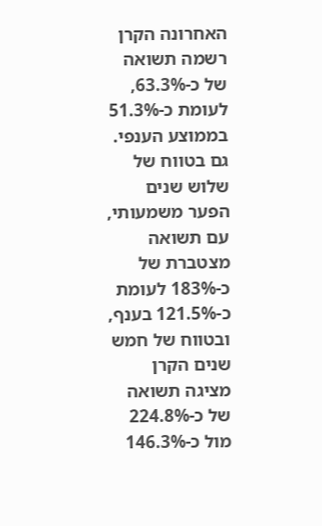האחרונה הקרן רשמה תשואה של כ-63.3%, לעומת כ-51.3% בממוצע הענפי. גם בטווח של שלוש שנים הפער משמעותי, עם תשואה מצטברת של כ-183% לעומת כ-121.5% בענף, ובטווח של חמש שנים הקרן מציגה תשואה של כ-224.8% מול כ-146.3%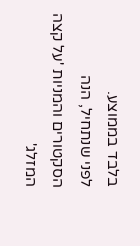בלבד בממוצע.
לפני שנתחיל, הנה הסקטורים והמניות 'על קצה המזלג'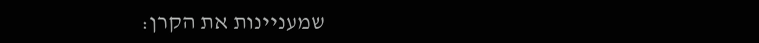שמעניינות את הקרן: